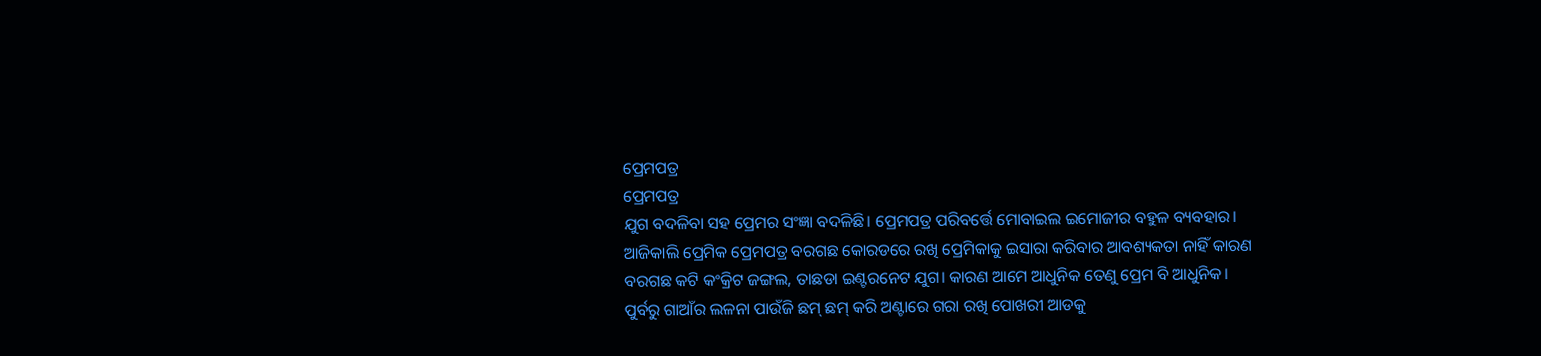ପ୍ରେମପତ୍ର
ପ୍ରେମପତ୍ର
ଯୁଗ ବଦଳିବା ସହ ପ୍ରେମର ସଂଜ୍ଞା ବଦଳିଛି। ପ୍ରେମପତ୍ର ପରିବର୍ତ୍ତେ ମୋବାଇଲ ଇମୋଜୀର ବହୁଳ ବ୍ୟବହାର। ଆଜିକାଲି ପ୍ରେମିକ ପ୍ରେମପତ୍ର ବରଗଛ କୋରଡରେ ରଖି ପ୍ରେମିକାକୁ ଇସାରା କରିବାର ଆବଶ୍ୟକତା ନାହିଁ କାରଣ ବରଗଛ କଟି କଂକ୍ରିଟ ଜଙ୍ଗଲ, ତାଛଡା ଇଣ୍ଟରନେଟ ଯୁଗ। କାରଣ ଆମେ ଆଧୁନିକ ତେଣୁ ପ୍ରେମ ବି ଆଧୁନିକ।
ପୁର୍ବରୁ ଗାଆଁର ଲଳନା ପାଉଁଜି ଛମ୍ ଛମ୍ କରି ଅଣ୍ଟାରେ ଗରା ରଖି ପୋଖରୀ ଆଡକୁ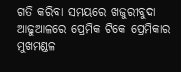ଗତି କରିବା ସମୟରେ ଖଜୁରୀବୁଦା ଆଢୁଆଳରେ ପ୍ରେମିକ ଟିକେ ପ୍ରେମିକାର ମୁଖମଣ୍ଡଳ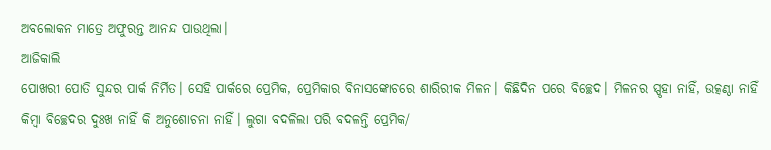ଅବଲୋକନ ମାତ୍ରେ ଅଫୁରନ୍ତ ଆନନ୍ଦ ପାଉଥିଲା।
ଆଜିକାଲି
ପୋଖରୀ ପୋତି ସୁନ୍ଦର ପାର୍କ ନିର୍ମିତ। ସେହି ପାର୍କରେ ପ୍ରେମିକ, ପ୍ରେମିକାର ବିନାସଙ୍କୋଚରେ ଶାରିରୀକ ମିଳନ। କିଛିଦିନ ପରେ ବିଚ୍ଛେଦ। ମିଳନର ସ୍ପୃହା ନାହିଁ, ଉତ୍କଣ୍ଠା ନାହିଁ କିମ୍ୱା ବିଚ୍ଛେଦର ଦୁଃଖ ନାହିଁ କି ଅନୁଶୋଚନା ନାହିଁ। ଲୁଗା ବଦଳିଲା ପରି ବଦଳନ୍ତି ପ୍ରେମିକ/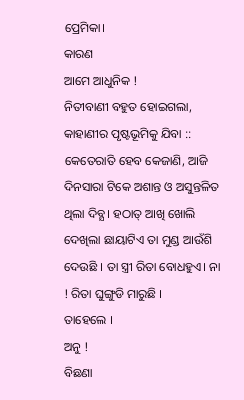ପ୍ରେମିକା।
କାରଣ
ଆମେ ଆଧୁନିକ !
ନିତୀବାଣୀ ବହୁତ ହୋଇଗଲା, କାହାଣୀର ପୃଷ୍ଟଭୂମିକୁ ଯିବା ::
କେତେରାତି ହେବ କେଜାଣି, ଆଜି ଦିନସାରା ଟିକେ ଅଶାନ୍ତ ଓ ଅସୁନ୍ତଳିତ ଥିଲା ଦିବ୍ଯ। ହଠାତ୍ ଆଖି ଖୋଲି ଦେଖିଲା ଛାୟାଟିଏ ତା ମୁଣ୍ଡ ଆଉଁଶି ଦେଉଛି । ତା ସ୍ତ୍ରୀ ରିତା ବୋଧହୁଏ। ନା ! ରିତା ଘୁଙ୍ଗୁଡି ମାରୁଛି ।
ତାହେଲେ ।
ଅନୁ !
ବିଛଣା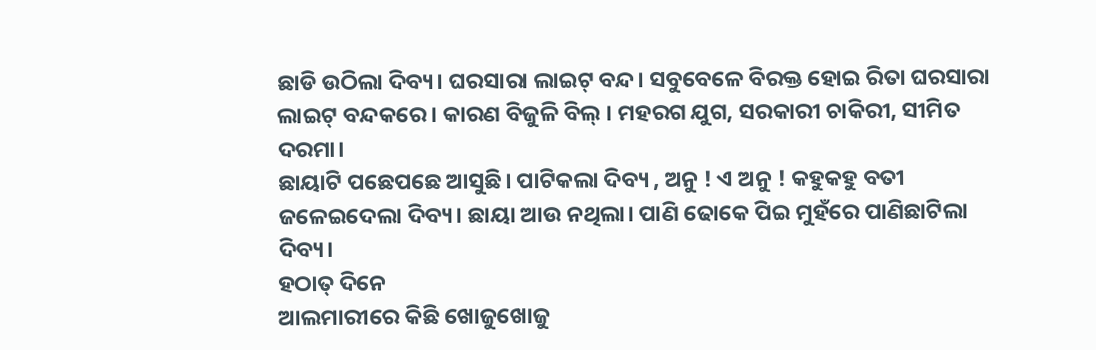ଛାଡି ଉଠିଲା ଦିବ୍ୟ। ଘରସାରା ଲାଇଟ୍ ବନ୍ଦ। ସବୁବେଳେ ବିରକ୍ତ ହୋଇ ରିତା ଘରସାରା ଲାଇଟ୍ ବନ୍ଦକରେ। କାରଣ ବିଜୁଳି ବିଲ୍ । ମହରଗ ଯୁଗ, ସରକାରୀ ଚାକିରୀ, ସୀମିତ ଦରମା।
ଛାୟାଟି ପଛେପଛେ ଆସୁଛି। ପାଟିକଲା ଦିବ୍ୟ , ଅନୁ ! ଏ ଅନୁ ! କହୁକହୁ ବତୀ ଜଳେଇଦେଲା ଦିବ୍ୟ। ଛାୟା ଆଉ ନଥିଲା। ପାଣି ଢୋକେ ପିଇ ମୁହଁରେ ପାଣିଛାଟିଲା ଦିବ୍ୟ।
ହଠାତ୍ ଦିନେ
ଆଲମାରୀରେ କିଛି ଖୋଜୁଖୋଜୁ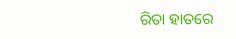ରିତା ହାତରେ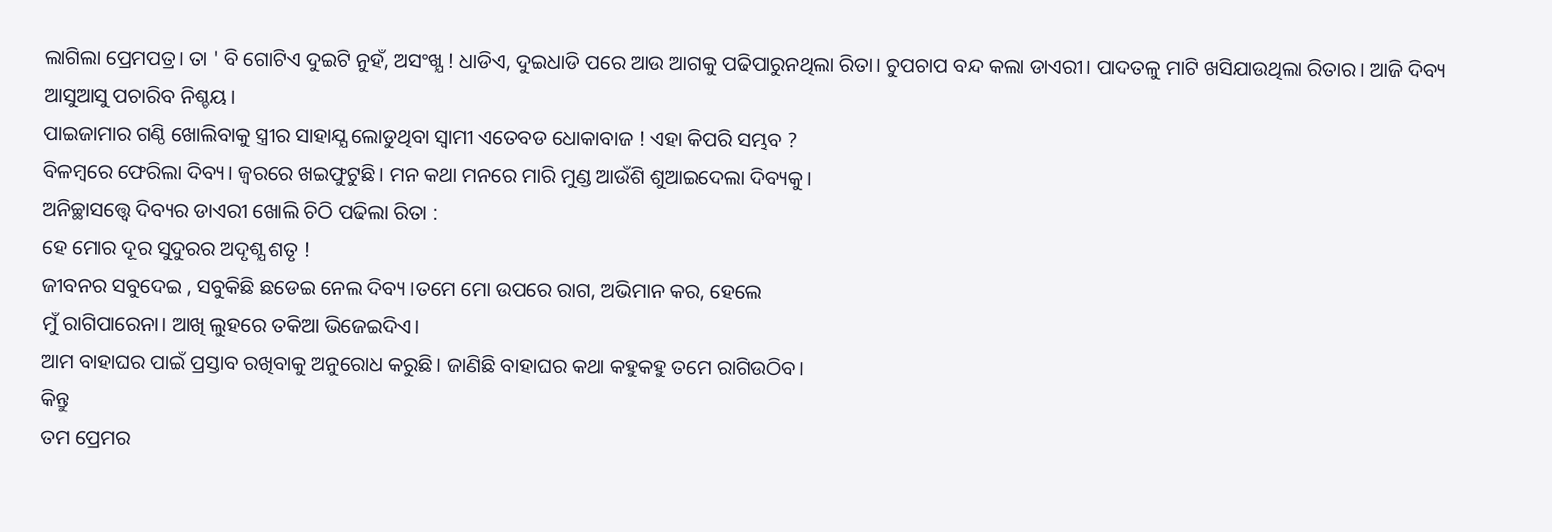ଲାଗିଲା ପ୍ରେମପତ୍ର। ତା ' ବି ଗୋଟିଏ ଦୁଇଟି ନୁହଁ, ଅସଂଖ୍ଯ ! ଧାଡିଏ, ଦୁଇଧାଡି ପରେ ଆଉ ଆଗକୁ ପଢିପାରୁନଥିଲା ରିତା। ଚୁପଚାପ ବନ୍ଦ କଲା ଡାଏରୀ। ପାଦତଳୁ ମାଟି ଖସିଯାଉଥିଲା ରିତାର। ଆଜି ଦିବ୍ୟ ଆସୁଆସୁ ପଚାରିବ ନିଶ୍ଚୟ।
ପାଇଜାମାର ଗଣ୍ଠି ଖୋଲିବାକୁ ସ୍ତ୍ରୀର ସାହାଯ୍ଯ ଲୋଡୁଥିବା ସ୍ୱାମୀ ଏତେବଡ ଧୋକାବାଜ ! ଏହା କିପରି ସମ୍ଭବ ?
ବିଳମ୍ବରେ ଫେରିଲା ଦିବ୍ୟ। ଜ୍ୱରରେ ଖଇଫୁଟୁଛି। ମନ କଥା ମନରେ ମାରି ମୁଣ୍ଡ ଆଉଁଶି ଶୁଆଇଦେଲା ଦିବ୍ୟକୁ।
ଅନିଚ୍ଛାସତ୍ତ୍ୱେ ଦିବ୍ୟର ଡାଏରୀ ଖୋଲି ଚିଠି ପଢିଲା ରିତା :
ହେ ମୋର ଦୂର ସୁଦୁରର ଅଦୃଶ୍ଯ ଶତୃ !
ଜୀବନର ସବୁଦେଇ , ସବୁକିଛି ଛଡେଇ ନେଲ ଦିବ୍ୟ ।ତମେ ମୋ ଉପରେ ରାଗ, ଅଭିମାନ କର, ହେଲେ
ମୁଁ ରାଗିପାରେନା। ଆଖି ଲୁହରେ ତକିଆ ଭିଜେଇଦିଏ।
ଆମ ବାହାଘର ପାଇଁ ପ୍ରସ୍ତାବ ରଖିବାକୁ ଅନୁରୋଧ କରୁଛି। ଜାଣିଛି ବାହାଘର କଥା କହୁକହୁ ତମେ ରାଗିଉଠିବ।
କିନ୍ତୁ
ତମ ପ୍ରେମର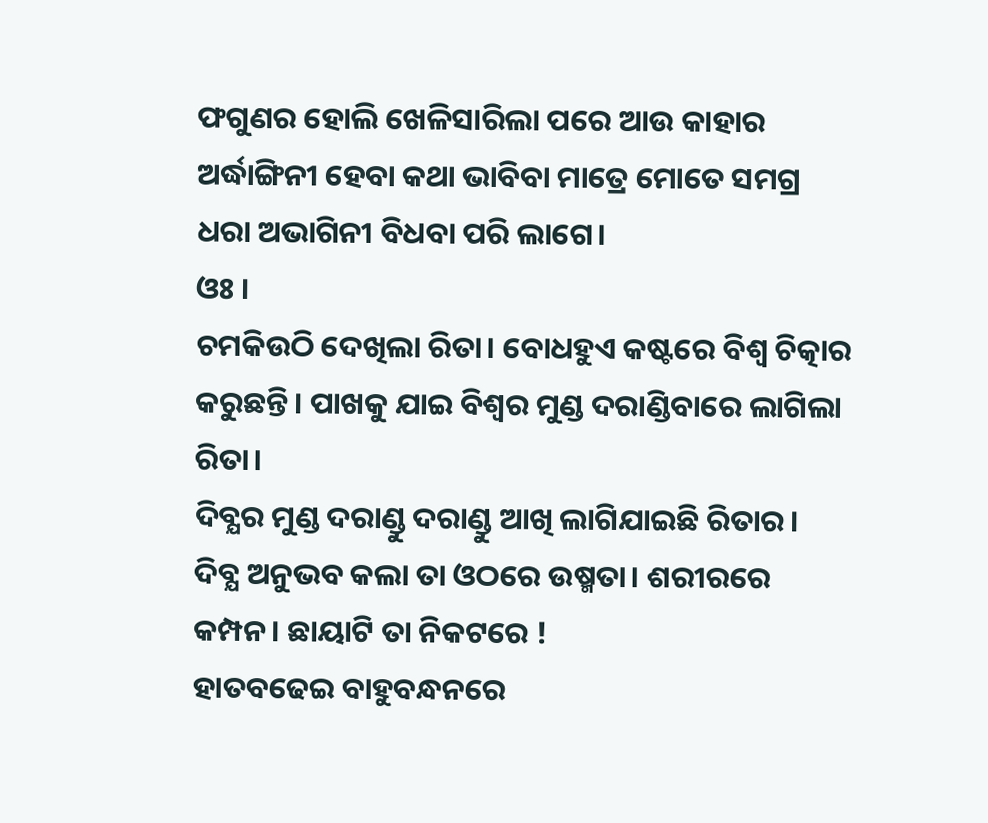ଫଗୁଣର ହୋଲି ଖେଳିସାରିଲା ପରେ ଆଉ କାହାର ଅର୍ଦ୍ଧାଙ୍ଗିନୀ ହେବା କଥା ଭାବିବା ମାତ୍ରେ ମୋତେ ସମଗ୍ର ଧରା ଅଭାଗିନୀ ବିଧବା ପରି ଲାଗେ।
ଓଃ ।
ଚମକିଉଠି ଦେଖିଲା ରିତା। ବୋଧହୁଏ କଷ୍ଟରେ ବିଶ୍ୱ ଚିତ୍କାର କରୁଛନ୍ତି। ପାଖକୁ ଯାଇ ବିଶ୍ୱର ମୁଣ୍ଡ ଦରାଣ୍ଡିବାରେ ଲାଗିଲା ରିତା।
ଦିବ୍ଯର ମୁଣ୍ଡ ଦରାଣ୍ଡୁ ଦରାଣ୍ଡୁ ଆଖି ଲାଗିଯାଇଛି ରିତାର।
ଦିବ୍ଯ ଅନୁଭବ କଲା ତା ଓଠରେ ଉଷ୍ମତା। ଶରୀରରେ କମ୍ପନ। ଛାୟାଟି ତା ନିକଟରେ !
ହାତବଢେଇ ବାହୁବନ୍ଧନରେ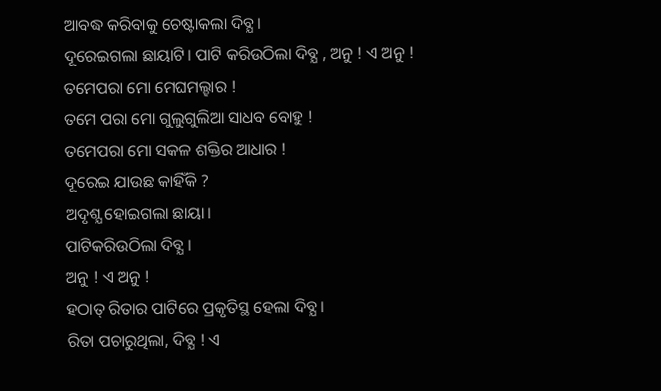ଆବଦ୍ଧ କରିବାକୁ ଚେଷ୍ଟାକଲା ଦିବ୍ଯ।
ଦୂରେଇଗଲା ଛାୟାଟି। ପାଟି କରିଉଠିଲା ଦିବ୍ଯ , ଅନୁ ! ଏ ଅନୁ !
ତମେପରା ମୋ ମେଘମଲ୍ହାର !
ତମେ ପରା ମୋ ଗୁଲୁଗୁଲିଆ ସାଧବ ବୋହୁ !
ତମେପରା ମୋ ସକଳ ଶକ୍ତିର ଆଧାର !
ଦୂରେଇ ଯାଉଛ କାହିଁକି ?
ଅଦୃଶ୍ଯ ହୋଇଗଲା ଛାୟା।
ପାଟିକରିଉଠିଲା ଦିବ୍ଯ ।
ଅନୁ ! ଏ ଅନୁ !
ହଠାତ୍ ରିତାର ପାଟିରେ ପ୍ରକୃତିସ୍ଥ ହେଲା ଦିବ୍ଯ ।
ରିତା ପଚାରୁଥିଲା, ଦିବ୍ଯ ! ଏ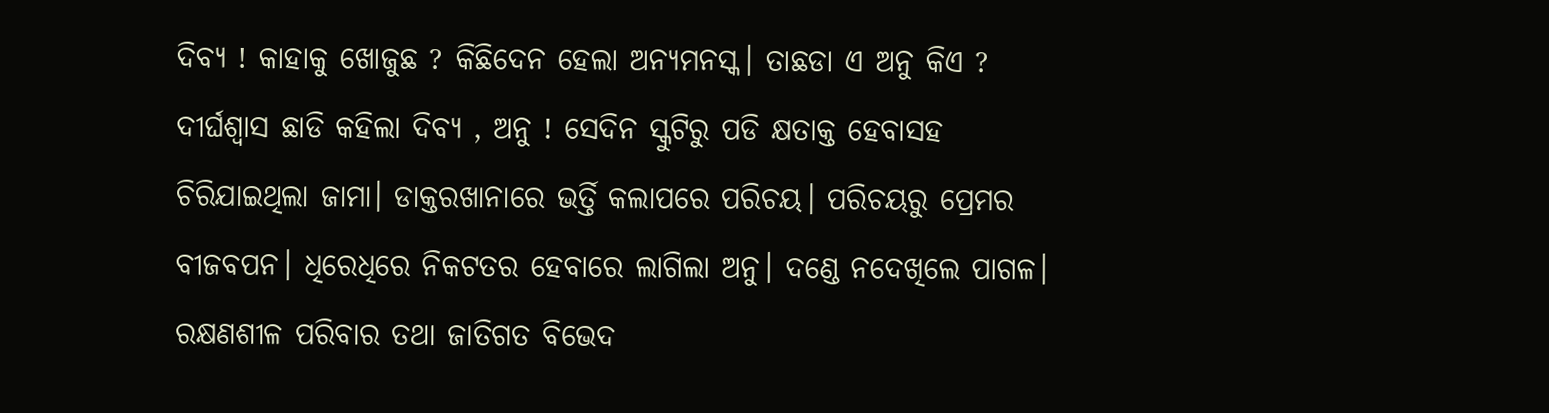ଦିବ୍ଯ ! କାହାକୁ ଖୋଜୁଛ ? କିଛିଦେନ ହେଲା ଅନ୍ୟମନସ୍କ। ତାଛଡା ଏ ଅନୁ କିଏ ?
ଦୀର୍ଘଶ୍ବାସ ଛାଡି କହିଲା ଦିବ୍ଯ , ଅନୁ ! ସେଦିନ ସ୍କୁଟିରୁ ପଡି କ୍ଷତାକ୍ତ ହେବାସହ ଚିରିଯାଇଥିଲା ଜାମା। ଡାକ୍ତରଖାନାରେ ଭର୍ତ୍ତି କଲାପରେ ପରିଚୟ। ପରିଚୟରୁ ପ୍ରେମର ବୀଜବପନ। ଧିରେଧିରେ ନିକଟତର ହେବାରେ ଲାଗିଲା ଅନୁ। ଦଣ୍ଡେ ନଦେଖିଲେ ପାଗଳ।
ରକ୍ଷଣଶୀଳ ପରିବାର ତଥା ଜାତିଗତ ବିଭେଦ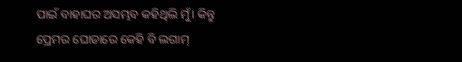ପାଇଁ ବାହାଘର ଅସମ୍ଭବ କହିଥିଲି ମୁଁ। କିନ୍ତୁ ପ୍ରେମର ଘୋଡାରେ କେହି ବି ଲଗାମ୍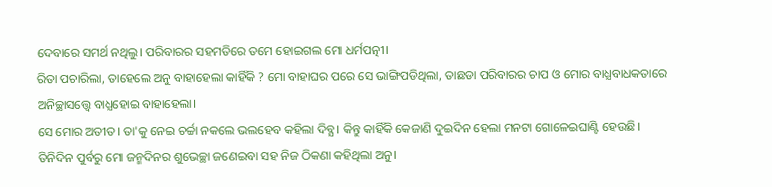ଦେବାରେ ସମର୍ଥ ନଥିଲୁ। ପରିବାରର ସହମତିରେ ତମେ ହୋଇଗଲ ମୋ ଧର୍ମପତ୍ନୀ।
ରିତା ପଚାରିଲା, ତାହେଲେ ଅନୁ ବାହାହେଲା କାହିଁକି ? ମୋ ବାହାଘର ପରେ ସେ ଭାଙ୍ଗିପଡିଥିଲା, ତାଛଡା ପରିବାରର ଚାପ ଓ ମୋର ବାଧ୍ଯବାଧକତାରେ ଅନିଚ୍ଛାସତ୍ତ୍ୱେ ବାଧ୍ଯହୋଇ ବାହାହେଲା।
ସେ ମୋର ଅତୀତ। ତା'କୁ ନେଇ ଚର୍ଚ୍ଚା ନକଲେ ଭଲହେବ କହିଲା ଦିବ୍ଯ। କିନ୍ତୁ କାହିଁକି କେଜାଣି ଦୁଇଦିନ ହେଲା ମନଟା ଗୋଳେଇଘାଣ୍ଟି ହେଉଛି। ତିନିଦିନ ପୁର୍ବରୁ ମୋ ଜନ୍ମଦିନର ଶୁଭେଚ୍ଛା ଜଣେଇବା ସହ ନିଜ ଠିକଣା କହିଥିଲା ଅନୁ।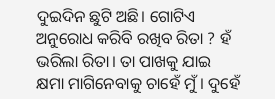ଦୁଇଦିନ ଛୁଟି ଅଛି। ଗୋଟିଏ ଅନୁରୋଧ କରିବି ରଖିବ ରିତା ? ହଁ ଭରିଲା ରିତା। ତା ପାଖକୁ ଯାଇ କ୍ଷମା ମାଗିନେବାକୁ ଚାହେଁ ମୁଁ। ଦୁହେଁ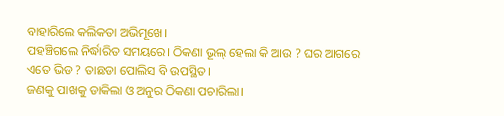ବାହାରିଲେ କଲିକତା ଅଭିମୂଖେ।
ପହଞ୍ଚିଗଲେ ନିର୍ଦ୍ଧାରିତ ସମୟରେ। ଠିକଣା ଭୂଲ୍ ହେଲା କି ଆଉ ? ଘର ଆଗରେ ଏତେ ଭିଡ ? ତାଛଡା ପୋଲିସ ବି ଉପସ୍ଥିତ।
ଜଣକୁ ପାଖକୁ ଡାକିଲା ଓ ଅନୁର ଠିକଣା ପଚାରିଲା।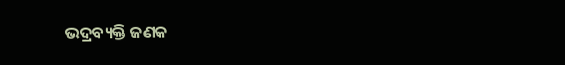ଭଦ୍ରବ୍ୟକ୍ତି ଜଣକ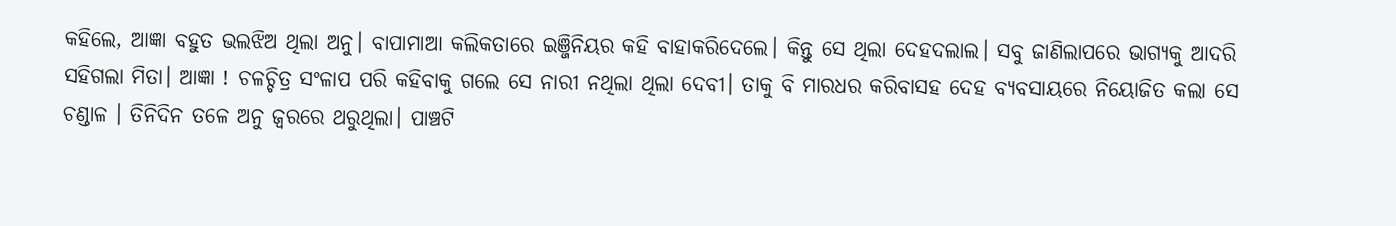କହିଲେ, ଆଜ୍ଞା ବହୁତ ଭଲଝିଅ ଥିଲା ଅନୁ। ବାପାମାଆ କଲିକତାରେ ଇଞ୍ଜିନିୟର କହି ବାହାକରିଦେଲେ। କିନ୍ତୁ ସେ ଥିଲା ଦେହଦଲାଲ। ସବୁ ଜାଣିଲାପରେ ଭାଗ୍ୟକୁ ଆଦରି ସହିଗଲା ମିତା। ଆଜ୍ଞା ! ଚଳଚ୍ଚିତ୍ର ସଂଳାପ ପରି କହିବାକୁ ଗଲେ ସେ ନାରୀ ନଥିଲା ଥିଲା ଦେବୀ। ତାକୁ ବି ମାରଧର କରିବାସହ ଦେହ ବ୍ୟବସାୟରେ ନିୟୋଜିତ କଲା ସେ ଚଣ୍ଡାଳ । ତିନିଦିନ ତଳେ ଅନୁ ଜ୍ୱରରେ ଥରୁଥିଲା। ପାଞ୍ଚଟି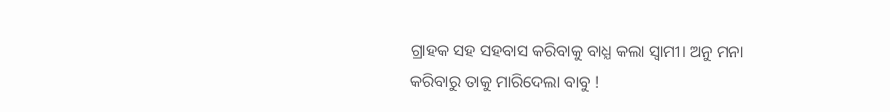ଗ୍ରାହକ ସହ ସହବାସ କରିବାକୁ ବାଧ୍ଯ କଲା ସ୍ୱାମୀ। ଅନୁ ମନା କରିବାରୁ ତାକୁ ମାରିଦେଲା ବାବୁ !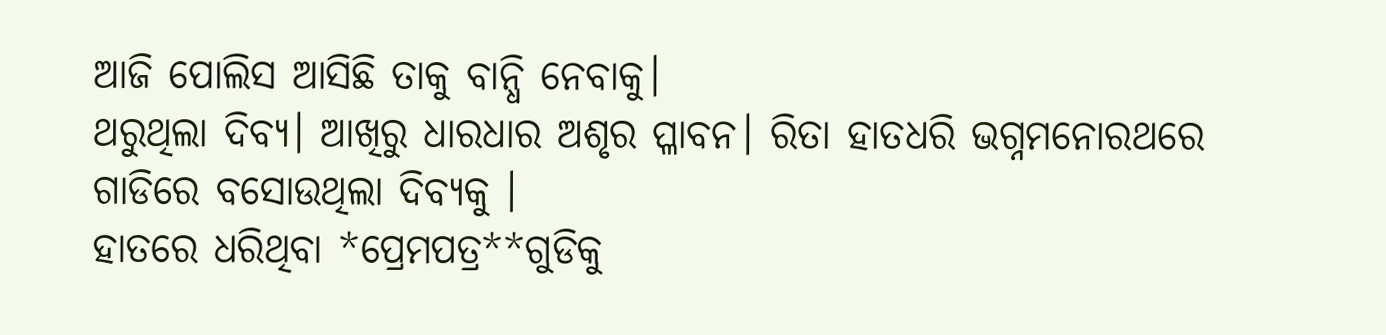ଆଜି ପୋଲିସ ଆସିଛି ତାକୁ ବାନ୍ଧି ନେବାକୁ।
ଥରୁଥିଲା ଦିବ୍ଯ। ଆଖିରୁ ଧାରଧାର ଅଶୃର ପ୍ଳାବନ। ରିତା ହାତଧରି ଭଗ୍ନମନୋରଥରେ ଗାଡିରେ ବସୋଉଥିଲା ଦିବ୍ଯକୁ ।
ହାତରେ ଧରିଥିବା *ପ୍ରେମପତ୍ର**ଗୁଡିକୁ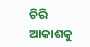ଚିରି ଆକାଶକୁ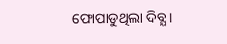ଫୋପାଡୁଥିଲା ଦିବ୍ଯ।